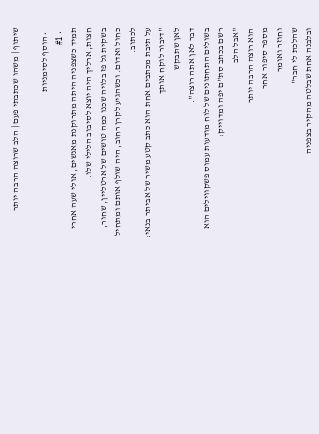שיתוף | משהו שכתבתי פעם | הלב שרוצה הרבה יותר

  • הוסף לסימניות
  • #1
תמיד כשצפניה היתה מתרוקנת מאנשים, אולי שעה אחרי חצות, ארליך היה יוצא לסיבוב הלילי שלו.
בשקית גל פז בלויה שכנו כמה טושים של ארטליין, שחור, כחול ואדום. וכשהגיע לקרן רחוב, היה שולף אותם ומתחיל לכתוב.
על תיבת מכתבים אחת הוא כתב קטע משיר של אביתר בנאי:
"דיבור לוקח אותך
לאן שתבקש
דבר לאן אתה רוצה".
בשולים התחתונים של לוח מודעות עמוס פשקווילים הוא רשם בכתב סת"ם יפה ומדוייק:
"אבל הלב
הוא רוצה הרבה יותר
מספר סיפור אחר
וחוזר ואומר
שהלכת לי חבר"
ובלבנה אחת שבלטה מהקיר בצפניה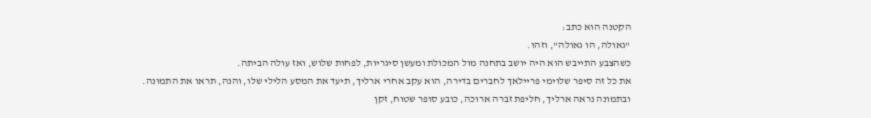הקטנה הוא כתב:
"גאולה, הו גאולה", וזהו.
כשהצבע התייבש הוא היה יושב בתחנה מול המכולת ומעשן סיגריות, לפחות שלוש, ואז עולה הביתה.
את כל זה סיפר שלוימי פריילאך לחברים בדירה, הוא עקב אחרי ארליך, תיעד את המסע הלילי שלו, והנה, תראו את התמונה.
ובתמונה נראה ארליך, חליפת זברה ארוכה, כובע סופר שטוח, זקן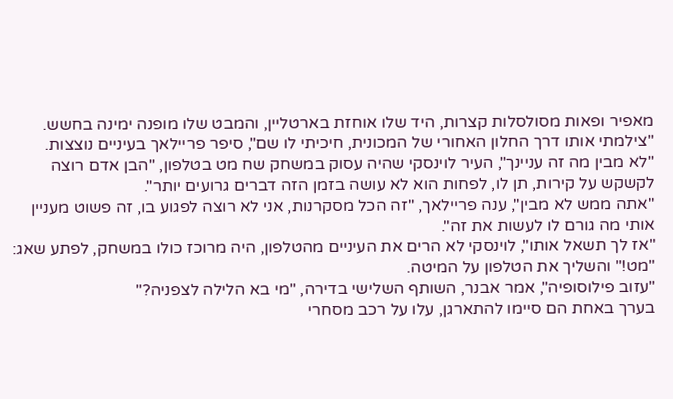מאפיר ופאות מסולסלות קצרות, היד שלו אוחזת בארטליין, והמבט שלו מופנה ימינה בחשש.
"צילמתי אותו דרך החלון האחורי של המכונית, חיכיתי לו שם", סיפר פריילאך בעיניים נוצצות.
"לא מבין מה זה עניינך", העיר לוינסקי שהיה עסוק במשחק שח מט בטלפון, "הבן אדם רוצה לקשקש על קירות, תן לו, לפחות הוא לא עושה בזמן הזה דברים גרועים יותר".
"אתה ממש לא מבין", ענה פריילאך, "זה הכל מסקרנות, אני לא רוצה לפגוע בו, זה פשוט מעניין אותי מה גורם לו לעשות את זה".
"אז לך תשאל אותו", לוינסקי לא הרים את העיניים מהטלפון, היה מרוכז כולו במשחק, לפתע שאג: "מט!" והשליך את הטלפון על המיטה.
"עזוב פילוסופיה", אמר אבנר, השותף השלישי בדירה, "מי בא הלילה לצפניה?"
בערך באחת הם סיימו להתארגן, עלו על רכב מסחרי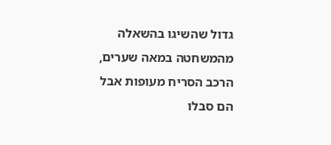גדול שהשיגו בהשאלה מהמשחטה במאה שערים, הרכב הסריח מעופות אבל הם סבלו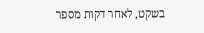בשקט, לאחר דקות מספר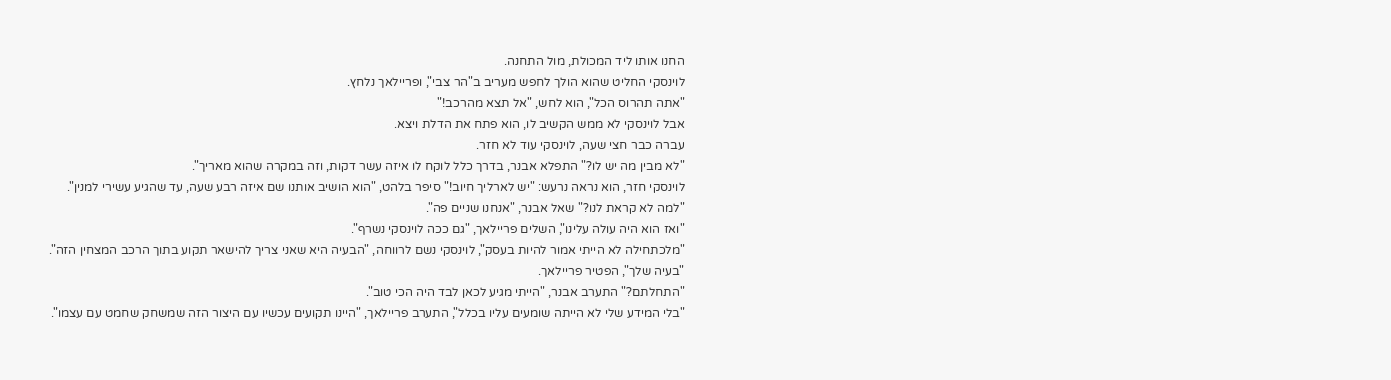החנו אותו ליד המכולת, מול התחנה.
לוינסקי החליט שהוא הולך לחפש מעריב ב"הר צבי", ופריילאך נלחץ.
"אתה תהרוס הכל", הוא לחש, "אל תצא מהרכב!"
אבל לוינסקי לא ממש הקשיב לו, הוא פתח את הדלת ויצא.
עברה כבר חצי שעה, לוינסקי עוד לא חזר.
"לא מבין מה יש לו?" התפלא אבנר, בדרך כלל לוקח לו איזה עשר דקות, וזה במקרה שהוא מאריך".
לוינסקי חזר, הוא נראה נרעש: "יש לארליך חיוב!" סיפר בלהט, "הוא הושיב אותנו שם איזה רבע שעה, עד שהגיע עשירי למנין".
"למה לא קראת לנו?" שאל אבנר, "אנחנו שניים פה".
"ואז הוא היה עולה עלינו", השלים פריילאך, "גם ככה לוינסקי נשרף".
"מלכתחילה לא הייתי אמור להיות בעסק", לוינסקי נשם לרווחה, "הבעיה היא שאני צריך להישאר תקוע בתוך הרכב המצחין הזה".
"בעיה שלך", הפטיר פריילאך.
"התחלתם?" התערב אבנר, "הייתי מגיע לכאן לבד היה הכי טוב".
"בלי המידע שלי לא הייתה שומעים עליו בכלל", התערב פריילאך, "היינו תקועים עכשיו עם היצור הזה שמשחק שחמט עם עצמו".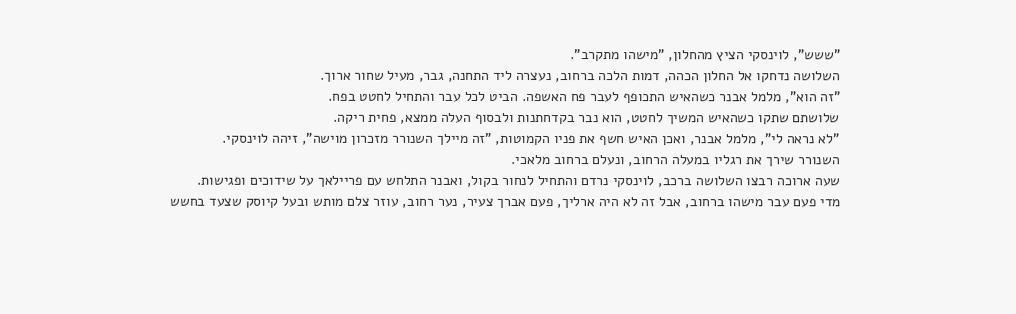"ששש", לוינסקי הציץ מהחלון, "מישהו מתקרב".
השלושה נדחקו אל החלון הכהה, דמות הלכה ברחוב, נעצרה ליד התחנה, גבר, מעיל שחור ארוך.
"זה הוא", מלמל אבנר כשהאיש התכופף לעבר פח האשפה. הביט לכל עבר והתחיל לחטט בפח.
שלושתם שתקו כשהאיש המשיך לחטט, הוא נבר בקדחתנות ולבסוף העלה ממצא, פחית ריקה.
"לא נראה לי", מלמל אבנר, ואכן האיש חשף את פניו הקמוטות, "זה מיילך השנורר מזכרון מוישה", זיהה לוינסקי.
השנורר שירך את רגליו במעלה הרחוב, ונעלם ברחוב מלאכי.
שעה ארוכה רבצו השלושה ברכב, לוינסקי נרדם והתחיל לנחור בקול, ואבנר התלחש עם פריילאך על שידוכים ופגישות.
מדי פעם עבר מישהו ברחוב, אבל זה לא היה ארליך, פעם אברך צעיר, נער רחוב, עוזר צלם מותש ובעל קיוסק שצעד בחשש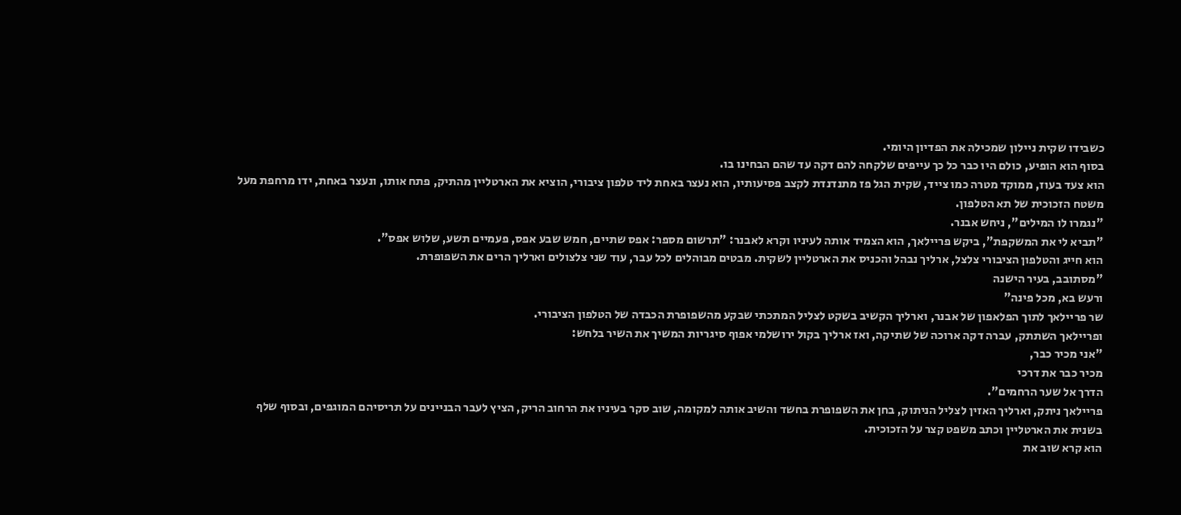כשבידו שקית ניילון שמכילה את הפדיון היומי.
בסוף הוא הופיע, כולם היו כבר כל כך עייפים שלקחה להם דקה עד שהם הבחינו בו.
הוא צעד בעוז, ממוקד מטרה כמו צייד, שקית הגל פז מתנדנדת לקצב פסיעותיו, הוא נעצר באחת ליד טלפון ציבורי, הוציא את הארטליין מהתיק, פתח אותו, ונעצר באחת, ידו מרחפת מעל משטח הזכוכית של תא הטלפון.
"נגמרו לו המילים", ניחש אבנר.
"תביא לי את המשקפת", ביקש פריילאך, הוא הצמיד אותה לעיניו וקרא לאבנר: "תרשום מספר: אפס שתיים, חמש שבע אפס, פעמיים תשע, שלוש אפס".
הוא חייג והטלפון הציבורי צלצל, ארליך נבהל והכניס את הארטליין לשקית. מבטים מבוהלים לכל עבר, עוד שני צלצולים וארליך הרים את השפופרת.
"מסתובב, בעיר הישנה
ורעש בא, מכל פינה"
שר פריילאך לתוך הפלאפון של אבנר, וארליך הקשיב בשקט לצליל המתכתי שבקע מהשפופרת הכבדה של הטלפון הציבורי.
ופריילאך השתתק, עברה דקה ארוכה של שתיקה, ואז ארליך בקול ירושלמי אפוף סיגריות המשיך את השיר בלחש:
"אני מכיר כבר,
מכיר כבר את דרכי
הדרך אל שער הרחמים".
פריילאך ניתק, וארליך האזין לצליל הניתוק, בחן את השפופרת בחשד והשיב אותה למקומה, שוב סקר בעיניו את הרחוב הריק, הציץ לעבר הבניינים על תריסיהם המוגפים, ובסוף שלף בשנית את הארטליין וכתב משפט קצר על הזכוכית.
הוא קרא שוב את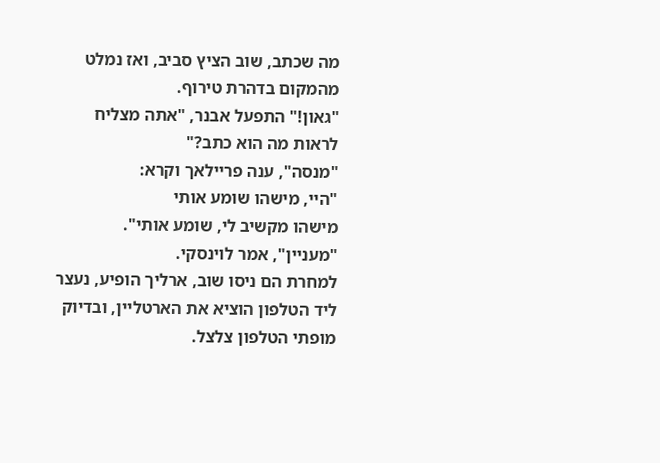מה שכתב, שוב הציץ סביב, ואז נמלט מהמקום בדהרת טירוף.
"גאון!" התפעל אבנר, "אתה מצליח לראות מה הוא כתב?"
"מנסה", ענה פריילאך וקרא:
"היי, מישהו שומע אותי
מישהו מקשיב לי, שומע אותי".
"מעניין", אמר לוינסקי.
למחרת הם ניסו שוב, ארליך הופיע, נעצר ליד הטלפון הוציא את הארטליין, ובדיוק מופתי הטלפון צלצל.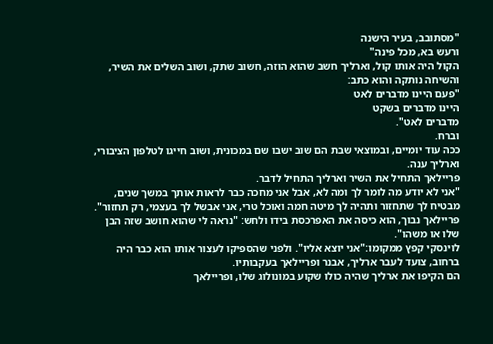"מסתובב, בעיר הישנה
ורעש בא, מכל פינה"
הקול היה אותו קול, וארליך חשב שהוא הוזה, חשוב שתק, ושוב השלים את השיר, והשיחה נותקה והוא כתב:
"פעם היינו מדברים לאט
היינו מדברים בשקט
מדברים לאט".
וברח.
ככה עוד יומיים, ובמוצאי שבת הם שוב ישבו שם במכונית, ושוב חייגו לטלפון הציבורי, וארליך ענה.
פריילאך התחיל את השיר וארליך התחיל לדבר.
"אני לא יודע מה לומר לך ומה לא, אבל אני מחכה כבר לראות אותך במשך שנים, מבטיח לך שתחזור ותהיה לך מיטה חמה ואוכל טרי, אני אבשל לך בעצמי, רק תחזור".
פריילאך נבוך, הוא כיסה את האפרכסת בידו ולחש: "נראה לי שהוא חושב שזה הבן שלו או משהו".
לוינסקי קפץ ממקומו:"אני יוצא אליו". ולפני שהספיקו לעצור אותו הוא כבר היה ברחוב, צועד לעבר ארליך, אבנר ופריילאך בעקבותיו.
הם הקיפו את ארליך שהיה כולו שקוע במונולוג שלו, ופריילאך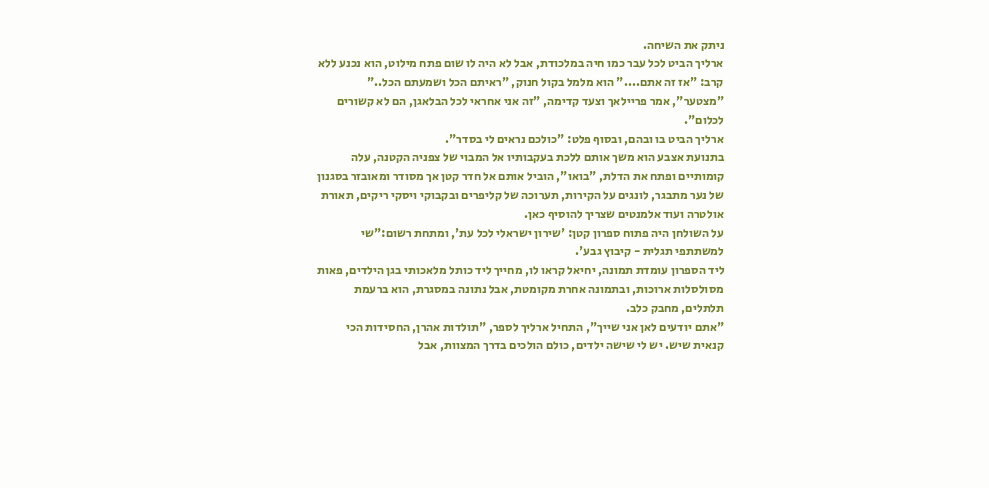ניתק את השיחה.
ארליך הביט לכל עבר כמו חיה במלכודת, אבל לא היה לו שום פתח מילוט, הוא נכנע ללא קרב: "אז זה אתם...." הוא מלמל בקול חנוק, "ראיתם הכל ושמעתם הכל.."
"מצטער", אמר פריילאך וצעד קדימה, "זה אני אחראי לכל הבלאגן, הם לא קשורים לכלום".
ארליך הביט בו ובהם, ובסוף פלט: "כולכם נראים לי בסדר".
בתנועת אצבע הוא משך אותם ללכת בעקבותיו אל המבוי של צפניה הקטנה, עלה קומותיים ופתח את הדלת, "בואו", הוביל אותם אל חדר קטן אך מסודר ומאובזר בסגנון של נער מתבגר, לונגים על הקירות, תערוכה של קליפרים ובקבוקי ויסקי ריקים, תאורת אולטרה ועוד אלמנטים שצריך להוסיף כאן.
על השולחן היה פתוח ספרון קטן: 'שירון ישראלי לכל עת', ומתחת רשום:"שי למשתתפי תגלית - קיבוץ גבע'.
ליד הספרון עומדת תמונה, יחיאל קראו לו, מחייך ליד כותל מלאכותי בגן הילדים, פאות מסולסלות ארוכות, ובתמונה אחרת מקומטת, אבל נתונה במסגרת, הוא ברעמת תלתלים, מחבק כלב.
"אתם יודעים לאן אני שייך", התחיל ארליך לספר, "תולדות אהרן, החסידות הכי קנאית שיש. יש לי שישה ילדים, כולם הולכים בדרך המצוות, אבל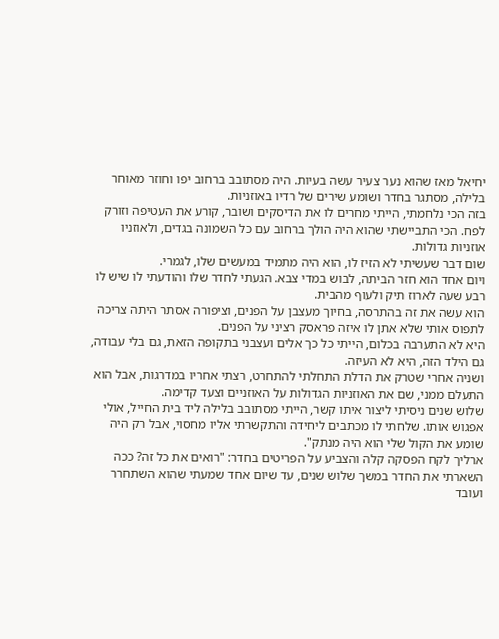יחיאל מאז שהוא נער צעיר עשה בעיות. היה מסתובב ברחוב יפו וחוזר מאוחר בלילה, מסתגר בחדר ושומע שירים של רדיו באוזניות.
בזה הכי נלחמתי, הייתי מחרים לו את הדיסקים ושובר, קורע את העטיפה וזורק לפח. הכי התביישתי שהוא היה הולך ברחוב עם כל השמונה בגדים, ולאוזניו אוזניות גדולות.
שום דבר שעשיתי לא הזיז לו, הוא היה מתמיד במעשים שלו, לגמרי.
ויום אחד הוא חזר הביתה, לבוש במדי צבא. הגעתי לחדר שלו והודעתי לו שיש לו רבע שעה לארוז תיק ולעוף מהבית.
הוא עשה את זה בהתרסה, בחיוך מעצבן על הפנים, וציפורה אסתר היתה צריכה לתפוס אותי שלא אתן לו איזה פראסק רציני על הפנים.
היא לא התערבה בכלום, הייתי כל כך אלים ועצבני בתקופה הזאת, גם בלי עבודה, גם הילד הזה, היא לא העיזה.
ושניה אחרי שטרק את הדלת התחלתי להתחרט, רצתי אחריו במדרגות, אבל הוא התעלם ממני, שם את האוזניות הגדולות על האוזניים וצעד קדימה.
שלוש שנים ניסיתי ליצור איתו קשר, הייתי מסתובב בלילה ליד בית החייל, אולי אפגוש אותו. שלחתי לו מכתבים ליחידה והתקשרתי אליו מחסוי, אבל רק היה שומע את הקול שלי הוא היה מנתק".
ארליך לקח הפסקה קלה והצביע על הפריטים בחדר: "רואים את כל זה? ככה השארתי את החדר במשך שלוש שנים, עד שיום אחד שמעתי שהוא השתחרר ועובד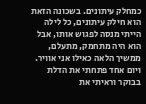כמחלק עיתונים. בשכונה הזאת הוא חילק עיתונים, כל לילה הייתי מנסה לפגוש אותו, אבל הוא היה מתחמק, מתעלם, ממשיך הלאה כאילו אני אוויר.
ויום אחד פתחתי את הדלת בבוקר וראיתי את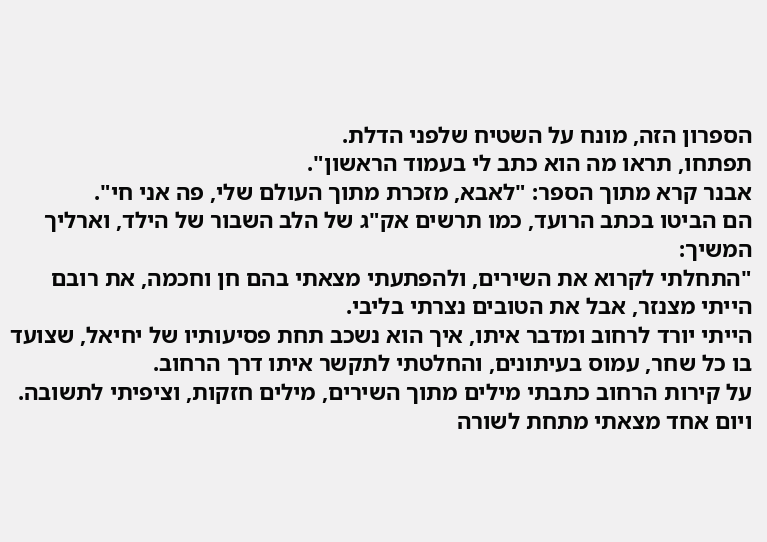הספרון הזה, מונח על השטיח שלפני הדלת.
תפתחו, תראו מה הוא כתב לי בעמוד הראשון".
אבנר קרא מתוך הספר: "לאבא, מזכרת מתוך העולם שלי, פה אני חי".
הם הביטו בכתב הרועד, כמו תרשים אק"ג של הלב השבור של הילד, וארליך המשיך:
"התחלתי לקרוא את השירים, ולהפתעתי מצאתי בהם חן וחכמה, את רובם הייתי מצנזר, אבל את הטובים נצרתי בליבי.
הייתי יורד לרחוב ומדבר איתו, איך הוא נשכב תחת פסיעותיו של יחיאל, שצועד בו כל שחר, עמוס בעיתונים, והחלטתי לתקשר איתו דרך הרחוב.
על קירות הרחוב כתבתי מילים מתוך השירים, מילים חזקות, וציפיתי לתשובה.
ויום אחד מצאתי מתחת לשורה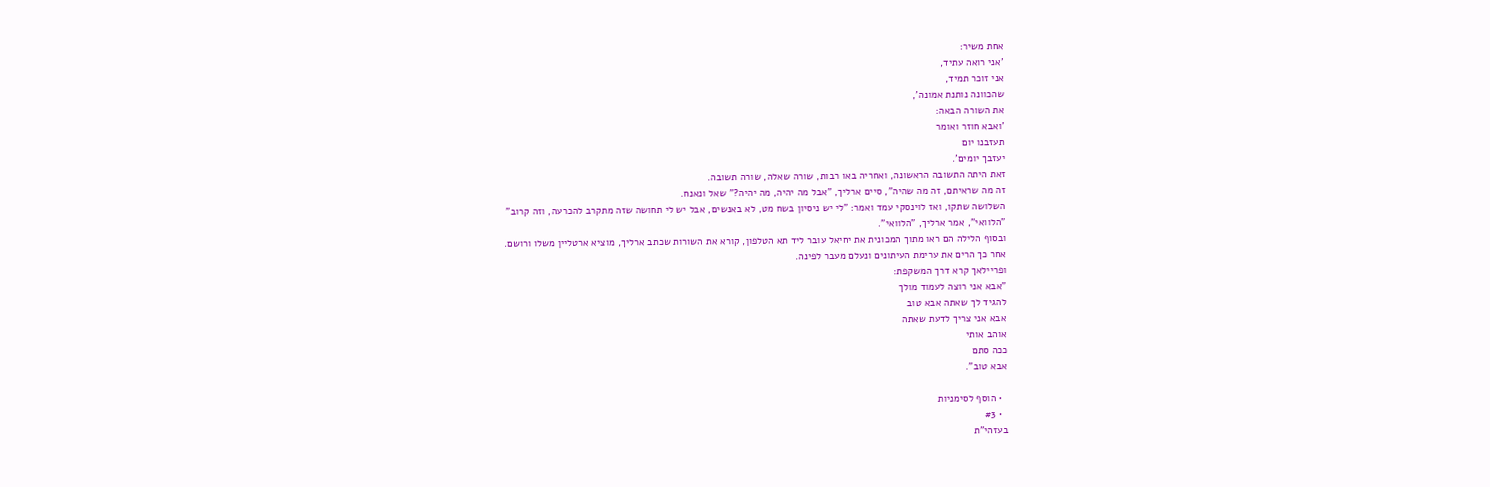אחת משיר:
'אני רואה עתיד,
אני זוכר תמיד,
שהכוונה נותנת אמונה',
את השורה הבאה:
'ואבא חוזר ואומר
תעזבנו יום
יעזבך יומים'.
זאת היתה התשובה הראשונה, ואחריה באו רבות, שורה שאלה, שורה תשובה.
זה מה שראיתם, זה מה שהיה", סיים ארליך, "אבל מה יהיה, מה יהיה?" שאל ונאנח.
השלושה שתקו, ואז לוינסקי עמד ואמר: "לי יש ניסיון בשח מט, לא באנשים, אבל יש לי תחושה שזה מתקרב להכרעה, וזה קרוב"
"הלוואי", אמר ארליך, "הלוואי".
ובסוף הלילה הם ראו מתוך המכונית את יחיאל עובר ליד תא הטלפון, קורא את השורות שכתב ארליך, מוציא ארטליין משלו ורושם.
אחר כך הרים את ערימת העיתונים ונעלם מעבר לפינה.
ופריילאך קרא דרך המשקפת:
"אבא אני רוצה לעמוד מולך
להגיד לך שאתה אבא טוב
אבא אני צריך לדעת שאתה
אוהב אותי
ככה סתם
אבא טוב".

  • הוסף לסימניות
  • #3
בעזהי"ת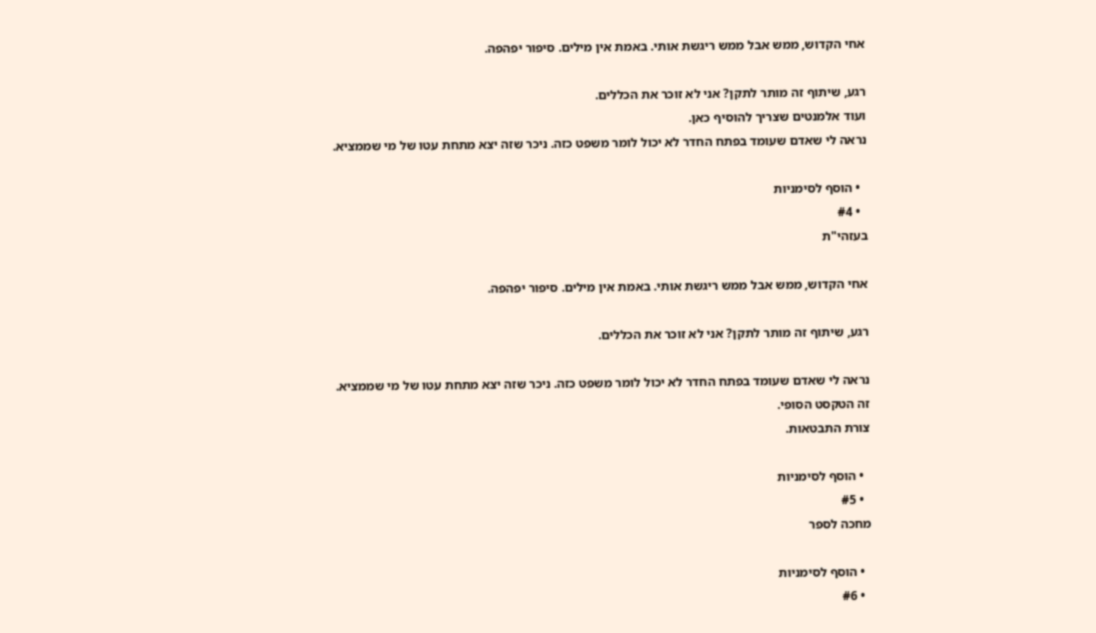אחי הקדוש, ממש אבל ממש ריגשת אותי. באמת אין מילים. סיפור יפהפה.

רגע, שיתוף זה מותר לתקן? אני לא זוכר את הכללים.
ועוד אלמנטים שצריך להוסיף כאן.
נראה לי שאדם שעומד בפתח החדר לא יכול לומר משפט כזה. ניכר שזה יצא מתחת עטו של מי שממציא.

  • הוסף לסימניות
  • #4
בעזהי"ת

אחי הקדוש, ממש אבל ממש ריגשת אותי. באמת אין מילים. סיפור יפהפה.

רגע, שיתוף זה מותר לתקן? אני לא זוכר את הכללים.

נראה לי שאדם שעומד בפתח החדר לא יכול לומר משפט כזה. ניכר שזה יצא מתחת עטו של מי שממציא.
זה הטקסט הסופי.
צורת התבטאות.

  • הוסף לסימניות
  • #5
מחכה לספר

  • הוסף לסימניות
  • #6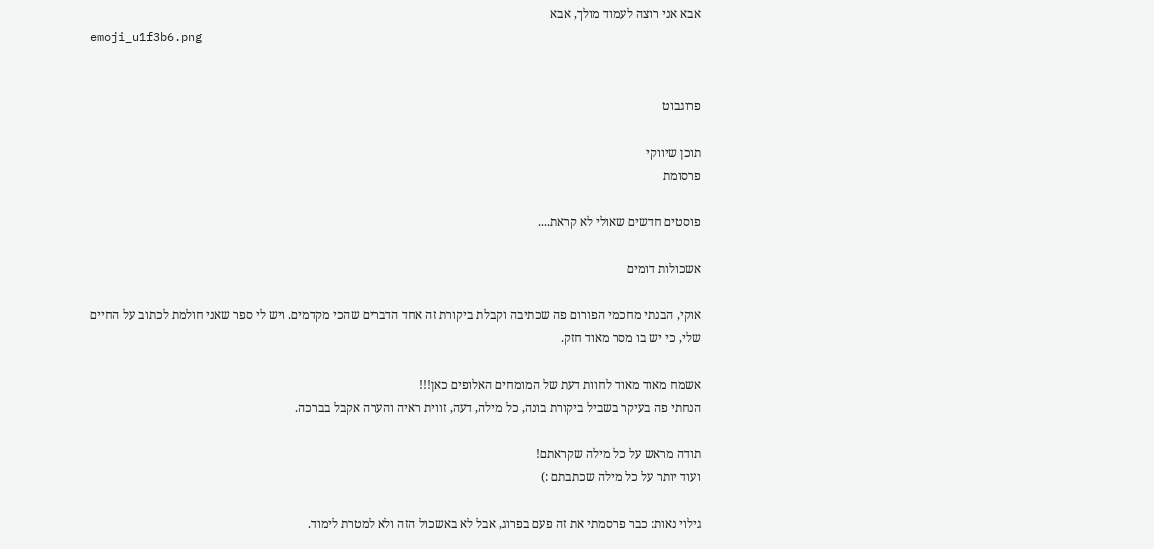אבא אני רוצה לעמוד מולך, אבא
emoji_u1f3b6.png


פרוגבוט

תוכן שיווקי
פרסומת

פוסטים חדשים שאולי לא קראת....

אשכולות דומים

אוקי, הבנתי מחכמי הפורום פה שכתיבה וקבלת ביקורת זה אחד הדברים שהכי מקדמים. ויש לי ספר שאני חולמת לכתוב על החיים שלי, כי יש בו מסר מאוד חזק.

אשמח מאוד מאוד לחוות דעת של המומחים האלופים כאן!!!
הנחתי פה בעיקר בשביל ביקורת בונה, כל מילה, דעה, זווית ראיה והערה אקבל בברכה.

תודה מראש על כל מילה שקראתם!
ועוד יותר על כל מילה שכתבתם :)

גילוי נאות: כבר פרסמתי את זה פעם בפרוג, אבל לא באשכול הזה ולא למטרת לימוד.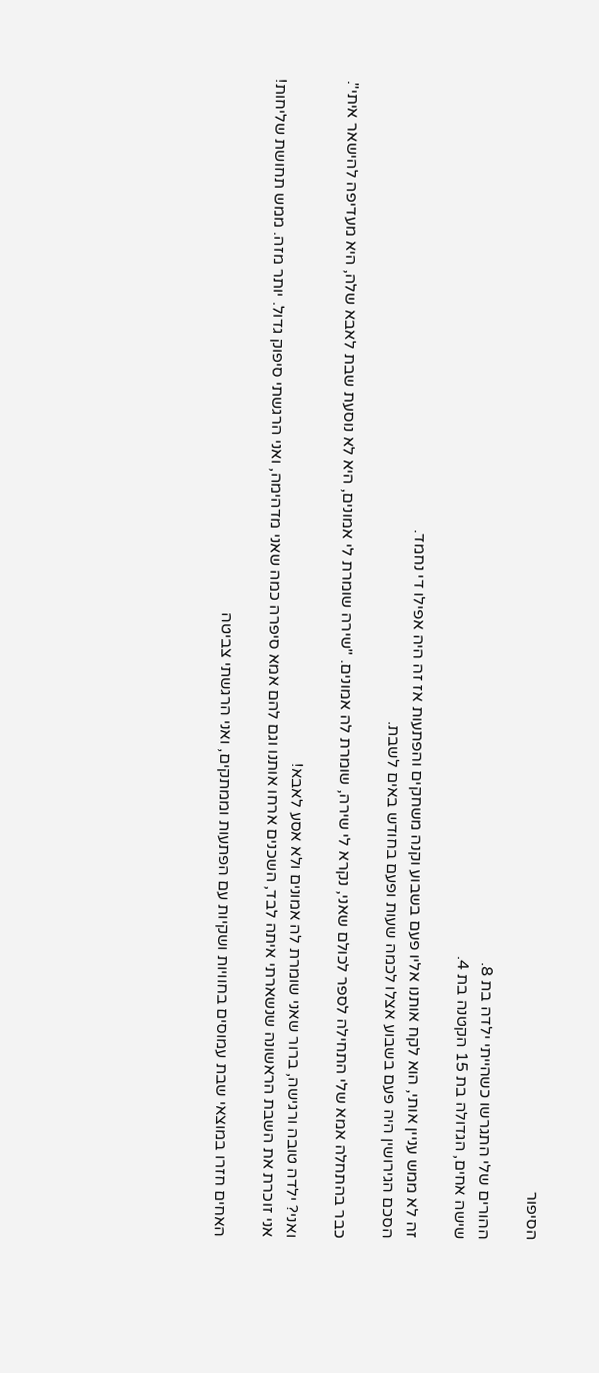הסיפור

ההורים שלי התגרשו כשהייתי ילדה בת 8.
שישה אחים, הגדולה בת 15 הקטנה בת 4.

זה לא ממש עניין אותי, הוא לקח אותנו אליו פעם בשבוע וקנה משחקים והפתעות אז זה היה אפילו די נחמד.
הסכם הגירושין היה פעם בשבוע אצלו לכמה שעות ופעם בחודש באים לשבת.

כבר בהתחלה אמא שלי התחילה לספר לכולם שאני, נקרא לי שירה, שומרת לה אמונים. "שירה שומרת לי אמונים, היא לא נוסעת שבת לאבא שלה, היא מעדיפה להישאר איתי".

ואני? ילדה טובה ורגישה, ברור שאני שומרת לה אמונים ולא אסע לאבא!
אני זוכרת את השבת הראשונה שנשארתי איתה לבד, השכנים ארחו אותנו וגם להם אמא סיפרה כמה שאני מדהימה, ואני הרגשתי סיפוק גדול. יותר מזה. ממש תחושת שליחות!

האחים חזרו במוצאי שבת עמוסים בחוויות ושקיות עם הפתעות וממתקים, ואני הרגשתי צביטה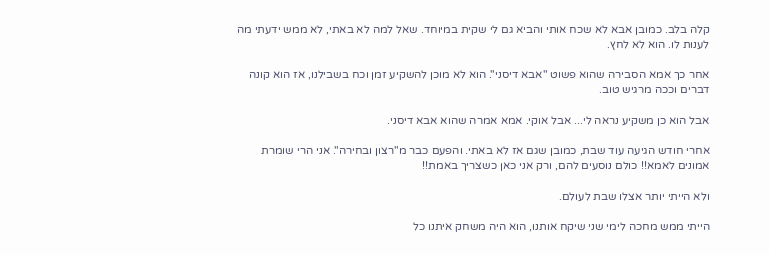קלה בלב. כמובן אבא לא שכח אותי והביא גם לי שקית במיוחד. שאל למה לא באתי, לא ממש ידעתי מה לענות לו. הוא לא לחץ.

אחר כך אמא הסבירה שהוא פשוט "אבא דיסני". הוא לא מוכן להשקיע זמן וכח בשבילנו, אז הוא קונה דברים וככה מרגיש טוב.

אבל הוא כן משקיע נראה לי... אבל אוקי. אמא אמרה שהוא אבא דיסני.

אחרי חודש הגיעה עוד שבת, כמובן שגם אז לא באתי. והפעם כבר מ"רצון ובחירה". אני הרי שומרת אמונים לאמא!! כולם נוסעים להם, ורק אני כאן כשצריך באמת!!

ולא הייתי יותר אצלו שבת לעולם.

הייתי ממש מחכה לימי שני שיקח אותנו, הוא היה משחק איתנו כל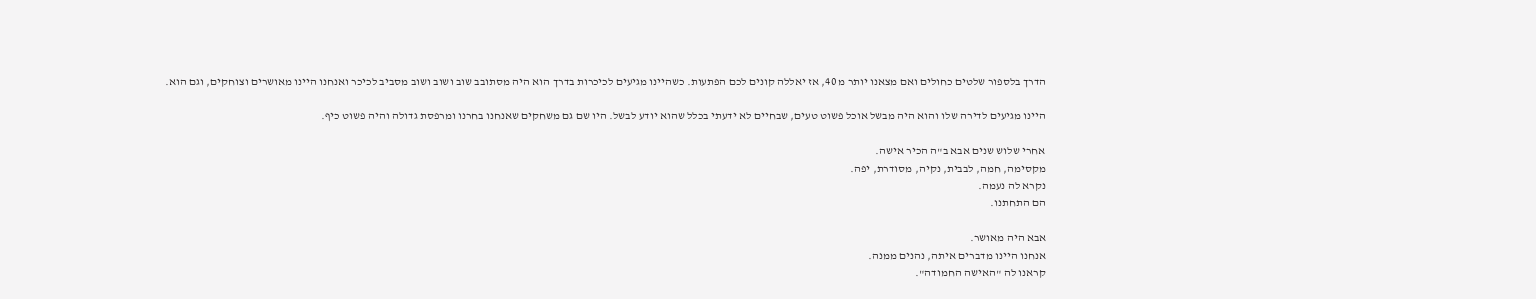הדרך בלספור שלטים כחולים ואם מצאנו יותר מ 40, אז יאללה קונים לכם הפתעות. כשהיינו מגיעים לכיכרות בדרך הוא היה מסתובב שוב ושוב ושוב מסביב לכיכר ואנחנו היינו מאושרים וצוחקים, וגם הוא.

היינו מגיעים לדירה שלו והוא היה מבשל אוכל פשוט טעים, שבחיים לא ידעתי בכלל שהוא יודע לבשל. היו שם גם משחקים שאנחנו בחרנו ומרפסת גדולה והיה פשוט כיף.

אחרי שלוש שנים אבא ב"ה הכיר אישה.
מקסימה, חמה, לבבית, נקיה, מסודרת, יפה.
נקרא לה נעמה.
הם התחתנו.

אבא היה מאושר.
אנחנו היינו מדברים איתה, נהנים ממנה.
קראנו לה "האישה החמודה".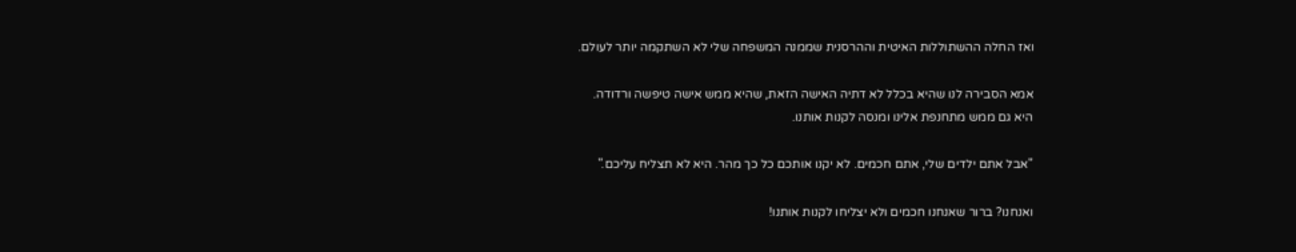ואז החלה ההשתוללות האיטית וההרסנית שממנה המשפחה שלי לא השתקמה יותר לעולם.

אמא הסבירה לנו שהיא בכלל לא דתיה האישה הזאת, שהיא ממש אישה טיפשה ורדודה.
היא גם ממש מתחנפת אלינו ומנסה לקנות אותנו.

"אבל אתם ילדים שלי, אתם חכמים. לא יקנו אותכם כל כך מהר. היא לא תצליח עליכם."

ואנחנו? ברור שאנחנו חכמים ולא יצליחו לקנות אותנו!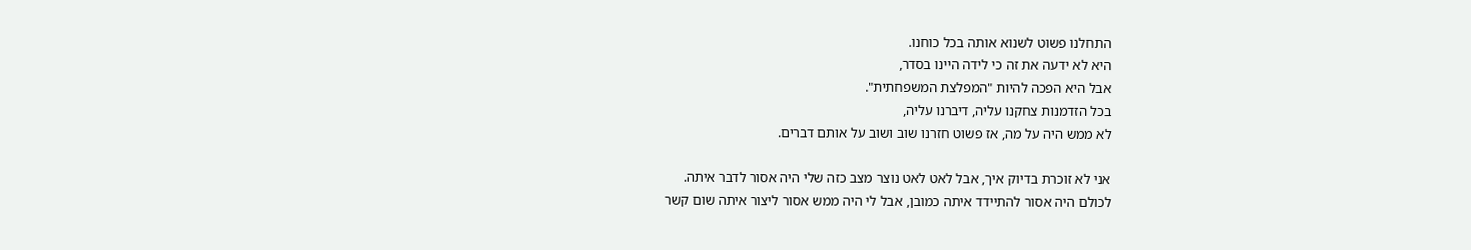התחלנו פשוט לשנוא אותה בכל כוחנו.
היא לא ידעה את זה כי לידה היינו בסדר,
אבל היא הפכה להיות "המפלצת המשפחתית".
בכל הזדמנות צחקנו עליה, דיברנו עליה,
לא ממש היה על מה, אז פשוט חזרנו שוב ושוב על אותם דברים.

אני לא זוכרת בדיוק איך, אבל לאט לאט נוצר מצב כזה שלי היה אסור לדבר איתה.
לכולם היה אסור להתיידד איתה כמובן, אבל לי היה ממש אסור ליצור איתה שום קשר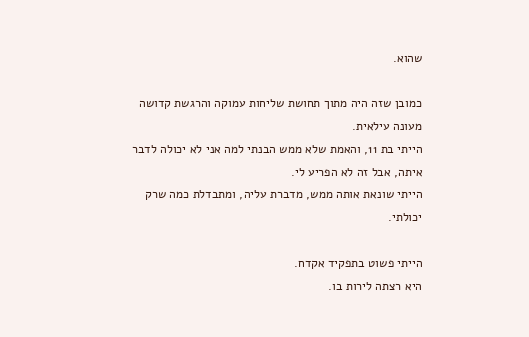שהוא.

כמובן שזה היה מתוך תחושת שליחות עמוקה והרגשת קדושה מעונה עילאית.
הייתי בת 11, והאמת שלא ממש הבנתי למה אני לא יכולה לדבר איתה, אבל זה לא הפריע לי.
הייתי שונאת אותה ממש, מדברת עליה, ומתבדלת כמה שרק יכולתי.

הייתי פשוט בתפקיד אקדח.
היא רצתה לירות בו.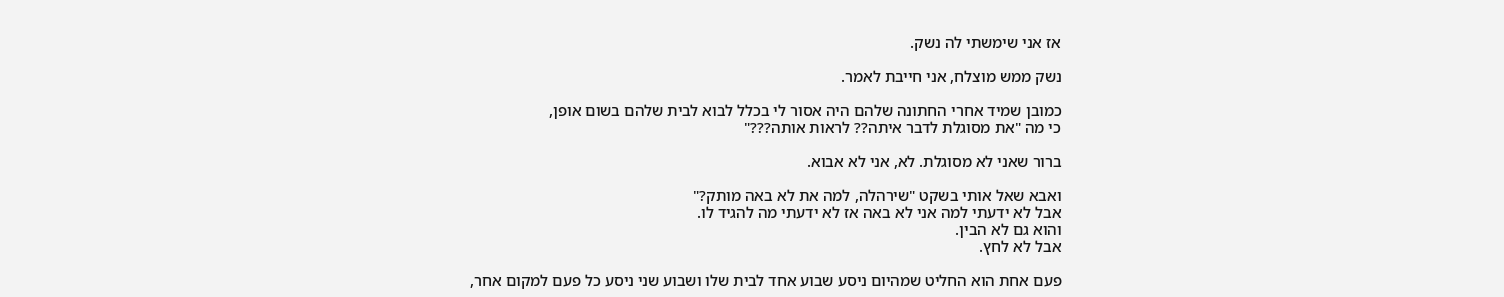אז אני שימשתי לה נשק.

נשק ממש מוצלח, אני חייבת לאמר.

כמובן שמיד אחרי החתונה שלהם היה אסור לי בכלל לבוא לבית שלהם בשום אופן,
כי מה "את מסוגלת לדבר איתה?? לראות אותה???"

ברור שאני לא מסוגלת. לא, אני לא אבוא.

ואבא שאל אותי בשקט "שירהלה, למה את לא באה מותק?"
אבל לא ידעתי למה אני לא באה אז לא ידעתי מה להגיד לו.
והוא גם לא הבין.
אבל לא לחץ.

פעם אחת הוא החליט שמהיום ניסע שבוע אחד לבית שלו ושבוע שני ניסע כל פעם למקום אחר,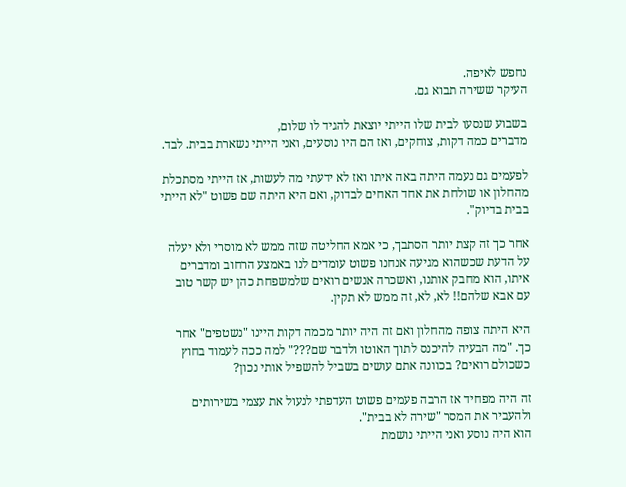נחפש לאיפה.
העיקר ששירה תבוא גם.

בשבוע שנסעו לבית שלו הייתי יוצאת להגיד לו שלום,
מדברים כמה דקות, צוחקים, ואז הם היו נוסעים, ואני הייתי נשארת בבית. לבד.

לפעמים גם נעמה היתה באה איתו ואז לא ידעתי מה לעשות, אז הייתי מסתכלת מהחלון או שולחת את אחד האחים לבדוק, ואם היא היתה שם פשוט "לא הייתי בבית בדיוק".

אחר כך זה קצת יותר הסתבך, כי אמא החליטה שזה ממש לא מוסרי ולא יעלה על הדעת שכשהוא מגיעה אנחנו פשוט עומדים לנו באמצע הרחוב ומדברים איתו, הוא מחבק אותנו, ואשכרה אנשים רואים שלמשפחת כהן יש קשר טוב עם אבא שלהם!! לא, לא, זה ממש לא תקין.

היא היתה צופה מהחלון ואם זה היה יותר מכמה דקות היינו "נשטפים" אחר כך. "מה הבעיה להיכנס לתוך האוטו ולדבר שם???" למה ככה לעמוד בחוץ כשכולם רואים? בכוונה אתם עושים בשביל להשפיל אותי נכון?

זה היה מפחיד אז הרבה פעמים פשוט העדפתי לנעול את עצמי בשירותים ולהעביר את המסר "שירה לא בבית".
הוא היה נוסע ואני הייתי נושמת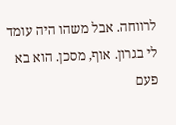לרווחה. אבל משהו היה עומד לי בגרון. אוף, מסכן. הוא בא פעם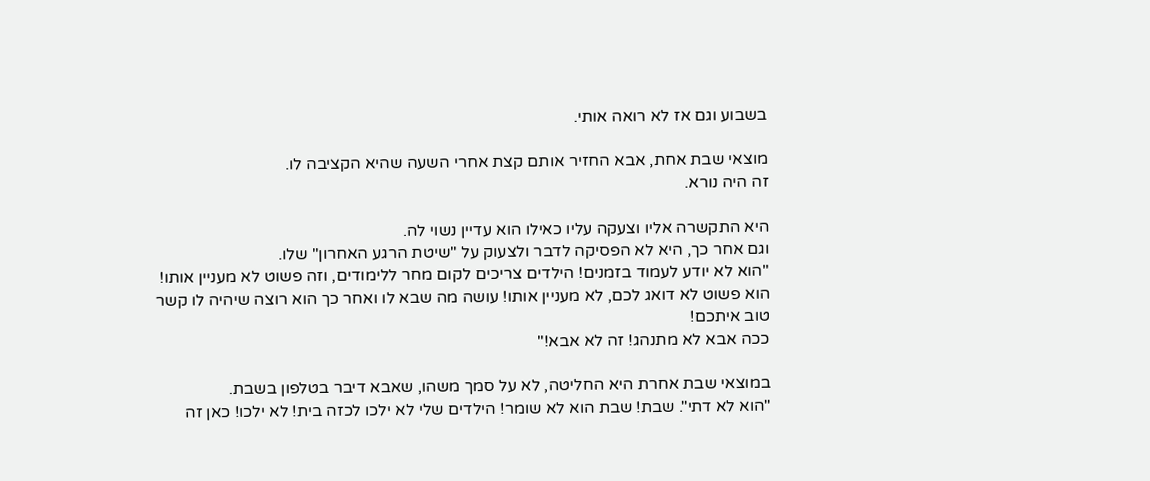בשבוע וגם אז לא רואה אותי.

מוצאי שבת אחת, אבא החזיר אותם קצת אחרי השעה שהיא הקציבה לו.
זה היה נורא.

היא התקשרה אליו וצעקה עליו כאילו הוא עדיין נשוי לה.
וגם אחר כך, היא לא הפסיקה לדבר ולצעוק על "שיטת הרגע האחרון" שלו.
"הוא לא יודע לעמוד בזמנים! הילדים צריכים לקום מחר ללימודים, וזה פשוט לא מעניין אותו!
הוא פשוט לא דואג לכם, לא מעניין אותו! עושה מה שבא לו ואחר כך הוא רוצה שיהיה לו קשר טוב איתכם!
ככה אבא לא מתנהג! זה לא אבא!"

במוצאי שבת אחרת היא החליטה, לא על סמך משהו, שאבא דיבר בטלפון בשבת.
"הוא לא דתי". שבת! שבת הוא לא שומר! הילדים שלי לא ילכו לכזה בית! לא ילכו! כאן זה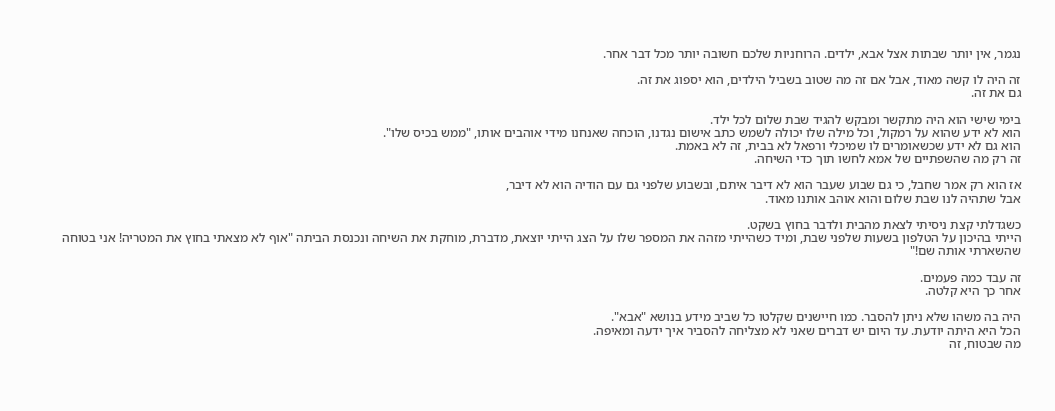נגמר, אין יותר שבתות אצל אבא, ילדים. הרוחניות שלכם חשובה יותר מכל דבר אחר.

זה היה לו קשה מאוד, אבל אם זה מה שטוב בשביל הילדים, הוא יספוג את זה.
גם את זה.

בימי שישי הוא היה מתקשר ומבקש להגיד שבת שלום לכל ילד.
הוא לא ידע שהוא על רמקול, וכל מילה שלו יכולה לשמש כתב אישום נגדנו, הוכחה שאנחנו מידי אוהבים אותו, "ממש בכיס שלו".
הוא גם לא ידע שכשאומרים לו שמיכלי ורפאל לא בבית, זה לא באמת.
זה רק מה שהשפתיים של אמא לחשו תוך כדי השיחה.

אז הוא רק אמר שחבל, כי גם שבוע שעבר הוא לא דיבר איתם, ובשבוע שלפני גם עם הודיה הוא לא דיבר,
אבל שתהיה לנו שבת שלום והוא אוהב אותנו מאוד.

כשגדלתי קצת ניסיתי לצאת מהבית ולדבר בחוץ בשקט.
הייתי בהיכון על הטלפון בשעות שלפני שבת, ומיד כשהייתי מזהה את המספר שלו על הצג הייתי יוצאת, מדברת, מוחקת את השיחה ונכנסת הביתה "אוף לא מצאתי בחוץ את המטריה! אני בטוחה שהשארתי אותה שם!"

זה עבד כמה פעמים.
אחר כך היא קלטה.

היה בה משהו שלא ניתן להסבר. כמו חיישנים שקלטו כל שביב מידע בנושא "אבא".
הכל היא היתה יודעת. עד היום יש דברים שאני לא מצליחה להסביר איך ידעה ומאיפה.
מה שבטוח, זה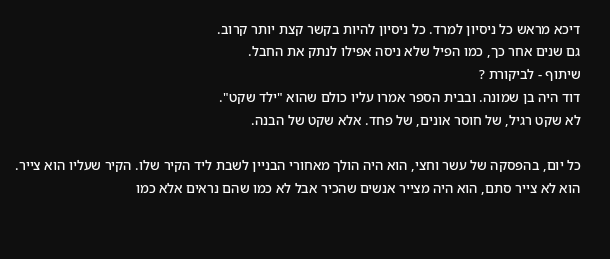דיכא מראש כל ניסיון למרד. כל ניסיון להיות בקשר קצת יותר קרוב.
גם שנים אחר כך, כמו הפיל שלא ניסה אפילו לנתק את החבל.
שיתוף - לביקורת ?
דוד היה בן שמונה. ובבית הספר אמרו עליו כולם שהוא "ילד שקט".
לא שקט רגיל, של חוסר אונים, של פחד. אלא שקט של הבנה.

כל יום, בהפסקה של עשר וחצי, הוא היה הולך מאחורי הבניין לשבת ליד הקיר שלו. הקיר שעליו הוא צייר.
הוא לא צייר סתם, הוא היה מצייר אנשים שהכיר אבל לא כמו שהם נראים אלא כמו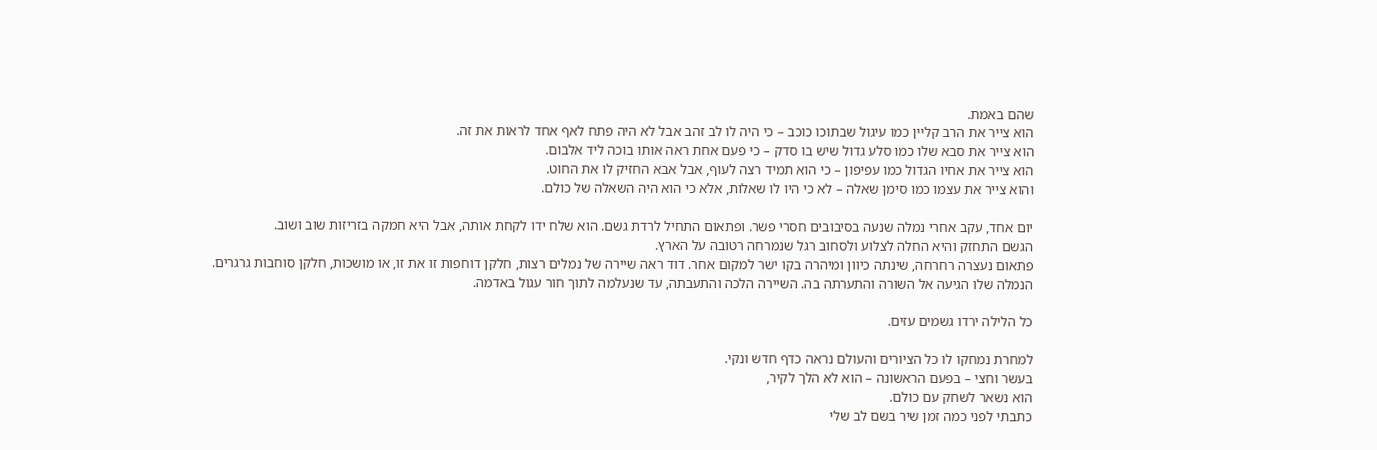שהם באמת.
הוא צייר את הרב קליין כמו עיגול שבתוכו כוכב – כי היה לו לב זהב אבל לא היה פתח לאף אחד לראות את זה.
הוא צייר את סבא שלו כמו סלע גדול שיש בו סדק – כי פעם אחת ראה אותו בוכה ליד אלבום.
הוא צייר את אחיו הגדול כמו עפיפון – כי הוא תמיד רצה לעוף, אבל אבא החזיק לו את החוט.
והוא צייר את עצמו כמו סימן שאלה – לא כי היו לו שאלות, אלא כי הוא היה השאלה של כולם.

יום אחד, עקב אחרי נמלה שנעה בסיבובים חסרי פשר. ופתאום התחיל לרדת גשם. הוא שלח ידו לקחת אותה, אבל היא חמקה בזריזות שוב ושוב.
הגשם התחזק והיא החלה לצלוע ולסחוב רגל שנמרחה רטובה על הארץ.
פתאום נעצרה רחרחה, שינתה כיוון ומיהרה בקו ישר למקום אחר. דוד ראה שיירה של נמלים רצות, חלקן דוחפות זו את זו, או מושכות, חלקן סוחבות גרגרים. הנמלה שלו הגיעה אל השורה והתערתה בה. השיירה הלכה והתעבתה, עד שנעלמה לתוך חור עגול באדמה.

כל הלילה ירדו גשמים עזים.

למחרת נמחקו לו כל הציורים והעולם נראה כדף חדש ונקי.
בעשר וחצי – בפעם הראשונה – הוא לא הלך לקיר,
הוא נשאר לשחק עם כולם.
כתבתי לפני כמה זמן שיר בשם לב שלי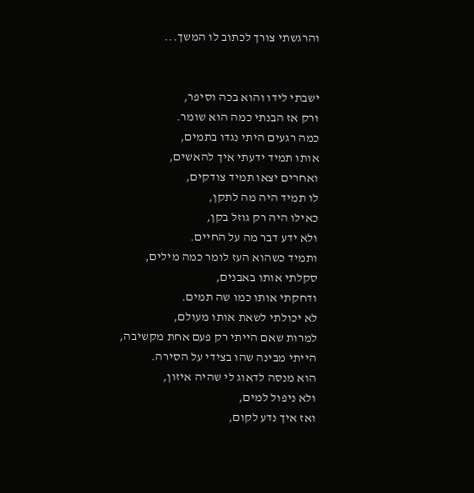והרגשתי צורך לכתוב לו המשך...


ישבתי לידו והוא בכה וסיפר,
ורק אז הבנתי כמה הוא שומר.
כמה רגעים היתי נגדו בתמים,
אותו תמיד ידעתי איך להאשים,
ואחרים יצאו תמיד צודקים,
לו תמיד היה מה לתקן,
כאילו היה רק גוזל בקן,
ולא ידע דבר מה על החיים.
ותמיד כשהוא העז לומר כמה מילים,
סקלתי אותו באבנים,
ודחקתי אותו כמו שה תמים.
לא יכולתי לשאת אותו מעולם,
למרות שאם הייתי רק פעם אחת מקשיבה,
הייתי מבינה שהו בצידי על הסירה.
הוא מנסה לדאוג לי שהיה איזון,
ולא ניפול למים,
ואז איך נדע לקום,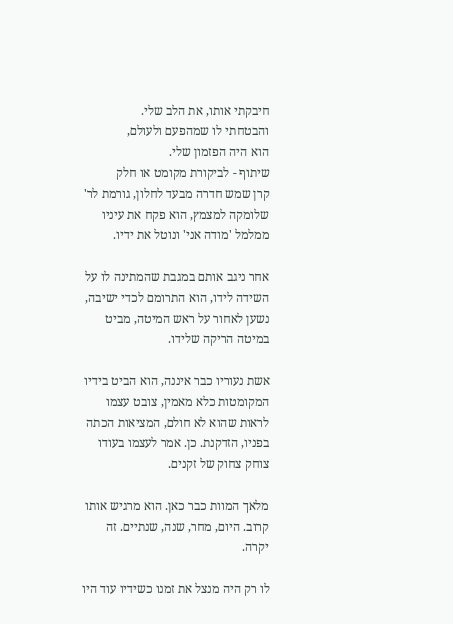חיבקתי אותו, את הלב שלי.
והבטחתי לו שמהפעם ולעולם,
הוא היה הפזמון שלי.
שיתוף - לביקורת מקומט או חלק
קרן שמש חדרה מבעד לחלון, גורמת לר' שלומקה למצמץ, הוא פקח את עיניו ממלמל 'מודה אני' ונוטל את ידיו.

אחר ניגב אותם במגבת שהמתינה לו על השידה לידו, הוא התרומם לכדי ישיבה, נשען לאחור על ראש המיטה, מביט במיטה הריקה שלידו.

אשת נעוריו כבר איננה, הוא הביט בידיו המקומטות כלא מאמין, צובט עצמו לראות שהוא לא חולם, המציאות הכתה בפניו, הזדקנת. כן. אמר לעצמו בעודו צוחק צחוק של זקנים.

מלאך המוות כבר כאן. הוא מרגיש אותו קרוב. היום, מחר, שנה, שנתיים. זה יקרה.

לו רק היה מנצל את זמנו כשידיו עוד היו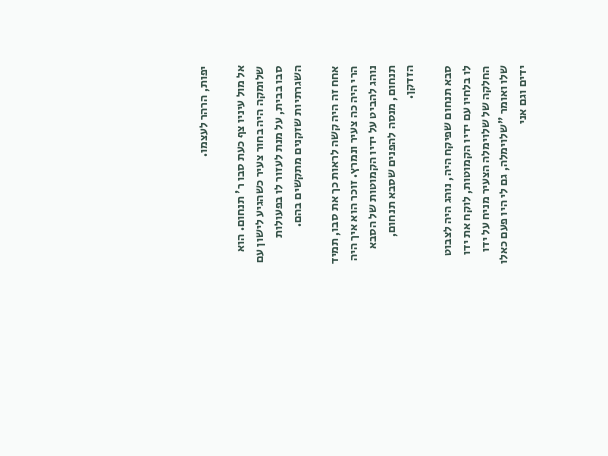יפות, הרהר לעצמו.

אל מול עיניו צף כעת סבו ר' תנחום. הוא שלומקה היה בחור צעיר כשהגיע לישון עם סבו בבית, על מנת לעזור לו בפעולות השגרתיות שזקנים מתקשים בהם.

אחח זה היה קשה לראות כך את סבו, תמיד הרי היה כה צעיר ונמרץ. זוכר הוא איך היה נוהג להביט על ידיו הקמוטות של הסבא תנחום, מנסה להפנים שסבא תנחום, הזדקן.

סבא תנחום שפיקח היה, נוהג היה לצבוט לו בלחיו עם ידיו הקמוטות, לוקח את ידו החלקה של שלוימלה הצעיר מניח על ידו שלו ואומר "שלוימלה, גם לי היו פעם כאלו ידים וגם אני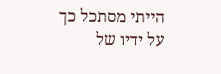הייתי מסתכל כך על ידיו של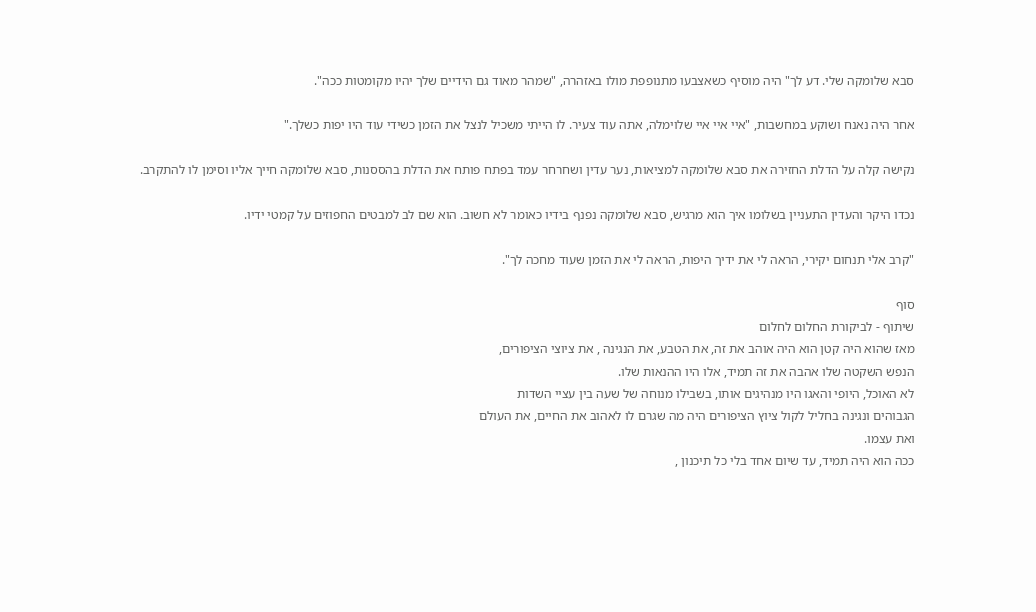סבא שלומקה שלי. דע לך" היה מוסיף כשאצבעו מתנופפת מולו באזהרה, "שמהר מאוד גם הידיים שלך יהיו מקומטות ככה".

אחר היה נאנח ושוקע במחשבות, "איי איי איי שלוימלה, אתה עוד צעיר. לו הייתי משכיל לנצל את הזמן כשידי עוד היו יפות כשלך."

נקישה קלה על הדלת החזירה את סבא שלומקה למציאות, נער עדין ושחרחר עמד בפתח פותח את הדלת בהססנות, סבא שלומקה חייך אליו וסימן לו להתקרב.

נכדו היקר והעדין התעניין בשלומו איך הוא מרגיש, סבא שלומקה נפנף בידיו כאומר לא חשוב. הוא שם לב למבטים החפוזים על קמטי ידיו.

"קרב אלי תנחום יקירי, הראה לי את ידיך היפות, הראה לי את הזמן שעוד מחכה לך".

סוף
שיתוף - לביקורת החלום לחלום
מאז שהוא היה קטן הוא היה אוהב את זה, את הטבע, את הנגינה , את ציוצי הציפורים,
הנפש השקטה שלו אהבה את זה תמיד, אלו היו ההנאות שלו.
לא האוכל, היופי והאגו היו מנהיגים אותו, בשבילו מנוחה של שעה בין עציי השדות
הגבוהים ונגינה בחליל לקול ציוץ הציפורים היה מה שגרם לו לאהוב את החיים, את העולם
ואת עצמו.
ככה הוא היה תמיד, עד שיום אחד בלי כל תיכנון ,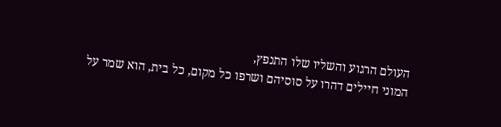העולם הרגוע והשליו שלו התנפץ,
המוני חיילים דהרו על סוסיהם ושרפו כל מקום, כל בית, הוא שמר על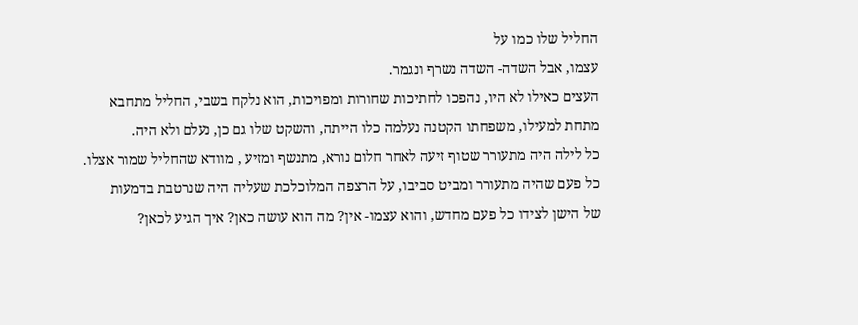החליל שלו כמו על
עצמו, אבל השדה- השדה נשרף ונגמר.
העצים כאילו לא היו, נהפכו לחתיכות שחורות ומפויכות, הוא נלקח בשבי, החליל מתחבא
מתחת למעילו, משפחתו הקטנה נעלמה כלו הייתה, והשקט שלו גם כן, נעלם ולא היה.
כל לילה היה מתעורר שטוף זיעה לאחר חלום נורא, מתנשף ומזיע , מוודא שהחליל שמור אצלו.
כל פעם שהיה מתעורר ומביט סביבו, על הרצפה המלוכלכת שעליה היה שנרטבת בדמעות
של הישן לצידו כל פעם מחדש, והוא עצמו- אין? מה הוא עושה כאן? איך הגיע לכאן?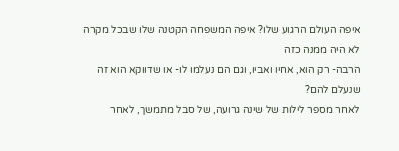איפה העולם הרגוע שלו? איפה המשפחה הקטנה שלו שבכל מקרה לא היה ממנה כזה
הרבה- רק הוא, אחיו ואביו, וגם הם נעלמו לו- או שדווקא הוא זה שנעלם להם?
לאחר מספר לילות של שינה גרועה, של סבל מתמשך, לאחר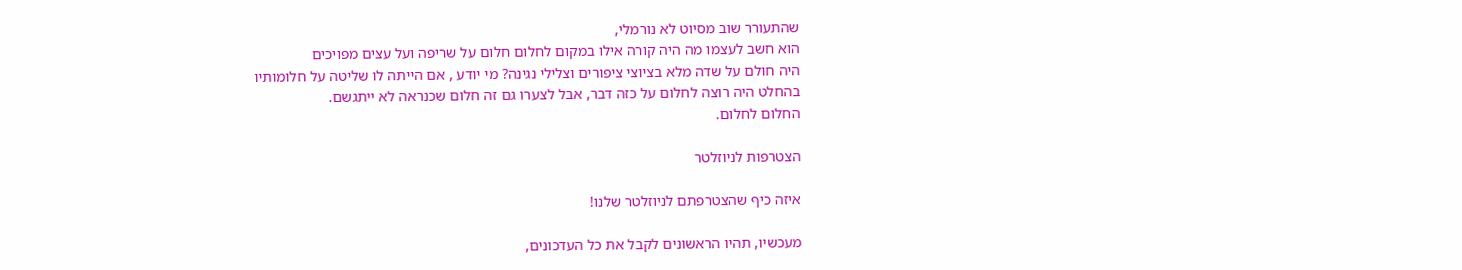שהתעורר שוב מסיוט לא נורמלי,
הוא חשב לעצמו מה היה קורה אילו במקום לחלום חלום על שריפה ועל עצים מפויכים
היה חולם על שדה מלא בציוצי ציפורים וצלילי נגינה? מי יודע , אם הייתה לו שליטה על חלומותיו
בהחלט היה רוצה לחלום על כזה דבר, אבל לצערו גם זה חלום שכנראה לא ייתגשם.
החלום לחלום.

הצטרפות לניוזלטר

איזה כיף שהצטרפתם לניוזלטר שלנו!

מעכשיו, תהיו הראשונים לקבל את כל העדכונים,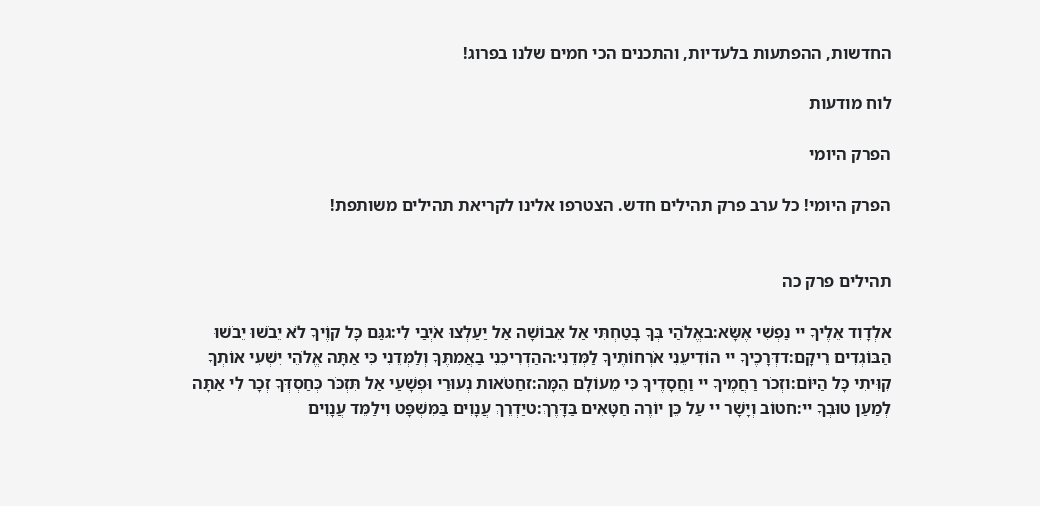החדשות, ההפתעות בלעדיות, והתכנים הכי חמים שלנו בפרוג!

לוח מודעות

הפרק היומי

הפרק היומי! כל ערב פרק תהילים חדש. הצטרפו אלינו לקריאת תהילים משותפת!


תהילים פרק כה

אלְדָוִד אֵלֶיךָ יי נַפְשִׁי אֶשָּׂא:באֱלֹהַי בְּךָ בָטַחְתִּי אַל אֵבוֹשָׁה אַל יַעַלְצוּ אֹיְבַי לִי:גגַּם כָּל קוֶֹיךָ לֹא יֵבֹשׁוּ יֵבֹשׁוּ הַבּוֹגְדִים רֵיקָם:דדְּרָכֶיךָ יי הוֹדִיעֵנִי אֹרְחוֹתֶיךָ לַמְּדֵנִי:ההַדְרִיכֵנִי בַאֲמִתֶּךָ וְלַמְּדֵנִי כִּי אַתָּה אֱלֹהֵי יִשְׁעִי אוֹתְךָ קִוִּיתִי כָּל הַיּוֹם:וזְכֹר רַחֲמֶיךָ יי וַחֲסָדֶיךָ כִּי מֵעוֹלָם הֵמָּה:זחַטֹּאות נְעוּרַי וּפְשָׁעַי אַל תִּזְכֹּר כְּחַסְדְּךָ זְכָר לִי אַתָּה לְמַעַן טוּבְךָ יי:חטוֹב וְיָשָׁר יי עַל כֵּן יוֹרֶה חַטָּאִים בַּדָּרֶךְ:טיַדְרֵךְ עֲנָוִים בַּמִּשְׁפָּט וִילַמֵּד עֲנָוִים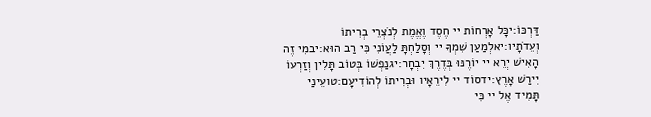דַּרְכּוֹ:יכָּל אָרְחוֹת יי חֶסֶד וֶאֱמֶת לְנֹצְרֵי בְרִיתוֹ וְעֵדֹתָיו:יאלְמַעַן שִׁמְךָ יי וְסָלַחְתָּ לַעֲוֹנִי כִּי רַב הוּא:יבמִי זֶה הָאִישׁ יְרֵא יי יוֹרֶנּוּ בְּדֶרֶךְ יִבְחָר:יגנַפְשׁוֹ בְּטוֹב תָּלִין וְזַרְעוֹ יִירַשׁ אָרֶץ:ידסוֹד יי לִירֵאָיו וּבְרִיתוֹ לְהוֹדִיעָם:טועֵינַי תָּמִיד אֶל יי כִּי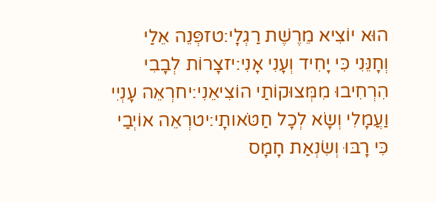הוּא יוֹצִיא מֵרֶשֶׁת רַגְלָי:טזפְּנֵה אֵלַי וְחָנֵּנִי כִּי יָחִיד וְעָנִי אָנִי:יזצָרוֹת לְבָבִי הִרְחִיבוּ מִמְּצוּקוֹתַי הוֹצִיאֵנִי:יחרְאֵה עָנְיִי וַעֲמָלִי וְשָׂא לְכָל חַטֹּאותָי:יטרְאֵה אוֹיְבַי כִּי רָבּוּ וְשִׂנְאַת חָמָס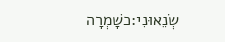שְׂנֵאוּנִי:כשָׁמְרָה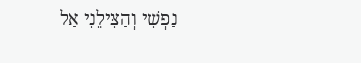נַפְשִׁי וְהַצִּילֵנִי אַל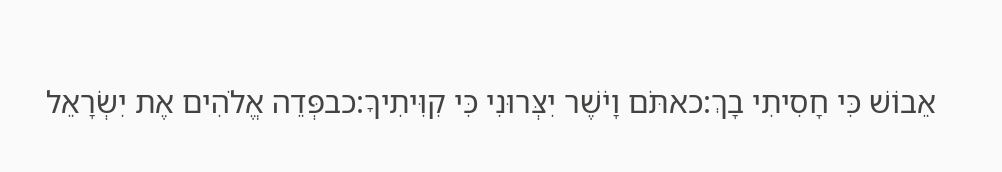אֵבוֹשׁ כִּי חָסִיתִי בָךְ:כאתֹּם וָיֹשֶׁר יִצְּרוּנִי כִּי קִוִּיתִיךָ:כבפְּדֵה אֱלֹהִים אֶת יִשְׂרָאֵל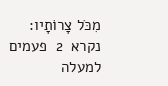מִכֹּל צָרוֹתָיו:
נקרא  2  פעמים
למעלה